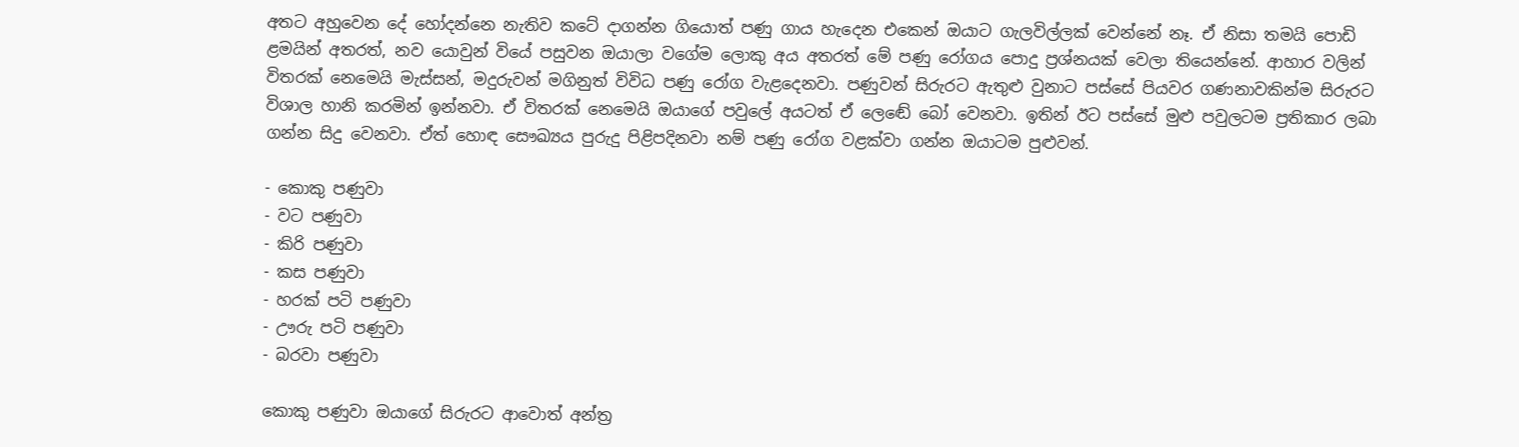අතට අහුවෙන දේ හෝදන්නෙ නැතිව කටේ දාගන්න ගියොත් පණු ගාය හැදෙන එකෙන් ඔයාට ගැලවිල්ලක් වෙන්නේ නෑ. ඒ නිසා තමයි පොඩි ළමයින් අතරත්, නව යොවුන් වියේ පසුවන ඔයාලා වගේම ලොකු අය අතරත් මේ පණු රෝගය පොදු ප්‍රශ්නයක් වෙලා තියෙන්නේ. ආහාර වලින් විතරක් නෙමෙයි මැස්සන්, මදුරුවන් මගිනුත් විවිධ පණු රෝග වැළදෙනවා. පණුවන් සිරුරට ඇතුළු වුනාට පස්සේ පියවර ගණනාවකින්ම සිරුරට විශාල හානි කරමින් ඉන්නවා. ඒ විතරක් නෙමෙයි ඔයාගේ පවුලේ අයටත් ඒ ලෙඬේ බෝ වෙනවා. ඉතින් ඊට පස්සේ මුළු පවුලටම ප්‍රතිකාර ලබා ගන්න සිදු වෙනවා. ඒත් හොඳ සෞඛ්‍යය පුරුදු පිළිපදිනවා නම් පණු රෝග වළක්වා ගන්න ඔයාටම පුළුවන්.

- කොකු පණුවා
- වට පණුවා
- කිරි පණුවා
- කස පණුවා
- හරක් පටි පණුවා
- ඌරු පටි පණුවා
- බරවා පණුවා

කොකු පණුවා ඔයාගේ සිරුරට ආවොත් අන්ත්‍ර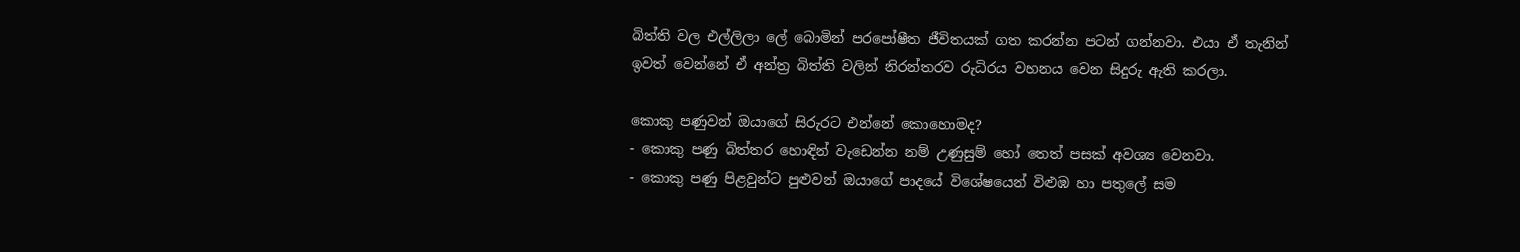බිත්ති වල එල්ලිලා ලේ බොමින් පරපෝෂීත ජීවිතයක් ගත කරන්න පටන් ගන්නවා. එයා ඒ තැනින් ඉවත් වෙන්නේ ඒ අන්ත්‍ර බිත්ති වලින් නිරන්තරව රුධිරය වහනය වෙන සිදුරු ඇති කරලා.

කොකු පණුවන් ඔයාගේ සිරුරට එන්නේ කොහොමද?
- කොකු පණු බිත්තර හොඳින් වැඩෙන්න නම් උණුසුම් හෝ තෙත් පසක් අවශ්‍ය වෙනවා.
- කොකු පණු පිළවුන්ට පුළුවන් ඔයාගේ පාදයේ විශේෂයෙන් විළුඹ හා පතුලේ සම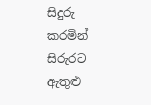සිදුරු කරමින්  සිරුරට ඇතුළු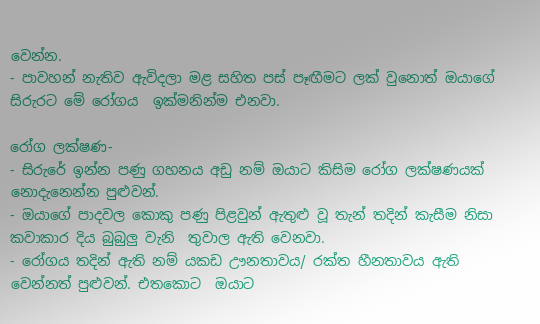වෙන්න.
- පාවහන් නැතිව ඇවිදලා මළ සහිත පස් පෑඟීමට ලක් වුනොත් ඔයාගේ සිරුරට මේ රෝගය  ඉක්මනින්ම එනවා.

රෝග ලක්ෂණ-
- සිරුරේ ඉන්න පණු ගහනය අඩු නම් ඔයාට කිසිම රෝග ලක්ෂණයක් නොදැනෙන්න පුළුවන්.
- ඔයාගේ පාදවල කොකු පණු පිළවුන් ඇතුළු වූ තැන් තදින් කැසීම නිසා කවාකාර දිය බුබුලු වැනි  තුවාල ඇති වෙනවා.
- රෝගය තදින් ඇති නම් යකඩ ඌනතාවය/ රක්ත හීනතාවය ඇති වෙන්නත් පුළුවන්. එතකොට  ඔයාට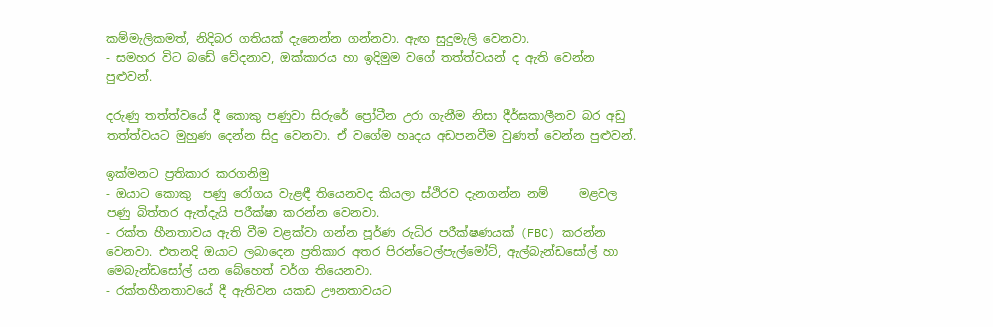කම්මැලිකමත්, නිදිබර ගතියක් දැනෙන්න ගන්නවා. ඇඟ සුදුමැලි වෙනවා.
- සමහර විට බඩේ වේදනාව, ඔක්කාරය හා ඉදිමුම වගේ තත්ත්වයන් ද ඇති වෙන්න පුළුවන්.

දරුණු තත්ත්වයේ දී කොකු පණුවා සිරුරේ ප්‍රෝටීන උරා ගැනීම නිසා දීර්ඝකාලීනව බර අඩු තත්ත්වයට මුහුණ දෙන්න සිදු වෙනවා. ඒ වගේම හෘදය අඩපනවීම වුණත් වෙන්න පුළුවන්.

ඉක්මනට ප්‍රතිකාර කරගනිමු
- ඔයාට කොකු  පණු රෝගය වැළඳී තියෙනවද කියලා ස්ථිරව දැනගන්න නම්     මළවල පණු බිත්තර ඇත්දැයි පරීක්ෂා කරන්න වෙනවා.
- රක්ත හීනතාවය ඇති වීම වළක්වා ගන්න පූර්ණ රුධිර පරීක්ෂණයක් (FBC) කරන්න වෙනවා. එතනදි ඔයාට ලබාදෙන ප්‍රතිකාර අතර පිරන්ටෙල්පැල්මෝට්, ඇල්බැන්ඩසෝල් හා මෙබැන්ඩසෝල් යන බේහෙත් වර්ග තියෙනවා.
- රක්තහීනතාවයේ දී ඇතිවන යකඩ ඌනතාවයට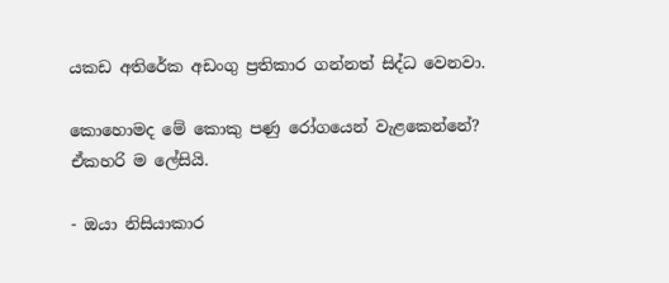යකඩ අතිරේක අඩංගු ප්‍රතිකාර ගන්නත් සිද්ධ වෙනවා.

කොහොමද මේ කොකු පණු රෝගයෙන් වැළකෙන්නේ?
ඒකහරි ම ලේසියි.

- ඔයා නිසියාකාර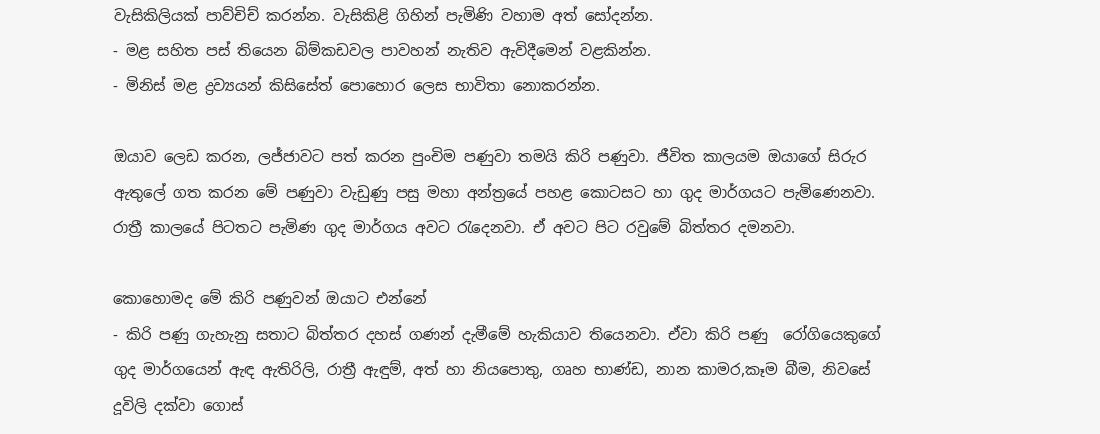වැසිකිලියක් පාව්චිච් කරන්න. වැසිකිළි ගිහින් පැමිණි වහාම අත් සෝදන්න.
- මළ සහිත පස් තියෙන බිම්කඩවල පාවහන් නැතිව ඇවිදීමෙන් වළකින්න.
- මිනිස් මළ ද්‍රව්‍යයන් කිසිසේත් පොහොර ලෙස භාවිතා නොකරන්න.

ඔයාව ලෙඩ කරන, ලජ්ජාවට පත් කරන පුංචිම පණුවා තමයි කිරි පණුවා. ජීවිත කාලයම ඔයාගේ සිරුර ඇතුලේ ගත කරන මේ පණුවා වැඩුණු පසු මහා අන්ත්‍රයේ පහළ කොටසට හා ගුද මාර්ගයට පැමිණෙනවා. රාත්‍රී කාලයේ පිටතට පැමිණ ගුද මාර්ගය අවට රැදෙනවා. ඒ අවට පිට රවුමේ බිත්තර දමනවා.

කොහොමද මේ කිරි පණුවන් ඔයාට එන්නේ
- කිරි පණු ගැහැනු සතාට බිත්තර දහස් ගණන් දැමීමේ හැකියාව තියෙනවා. ඒවා කිරි පණු  රෝගියෙකුගේ ගුද මාර්ගයෙන් ඇඳ ඇතිරිලි, රාත්‍රී ඇඳුම්, අත් හා නියපොතු, ගෘහ භාණ්ඩ, නාන කාමර,කෑම බීම, නිවසේ දූවිලි දක්වා ගොස්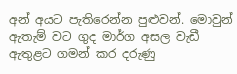අන් අයට පැතිරෙන්න පුළුවන්. මොවුන් ඇතැම් වට ගුද මාර්ග අසල වැඩී ඇතුළට ගමන් කර දරුණු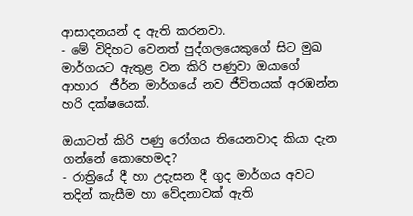ආසාදනයන් ද ඇති කරනවා.
- මේ විදිහට වෙනත් පුද්ගලයෙකුගේ සිට මුඛ මාර්ගයට ඇතුළ වන කිරි පණුවා ඔයාගේ ආහාර  ජීර්න මාර්ගයේ නව ජීවිතයක් අරඹන්න හරි දක්ෂයෙක්.

ඔයාටත් කිරි පණු රෝගය තියෙනවාද කියා දැන ගන්නේ කොහෙමද?
- රාත්‍රියේ දී හා උදැසන දී ගුද මාර්ගය අවට තදින් කැසීම හා වේදනාවක් ඇති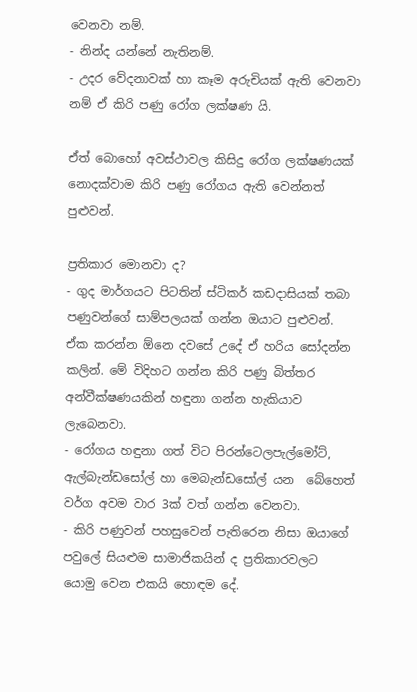වෙනවා නම්.
- නින්ද යන්නේ නැතිනම්.
- උදර වේදනාවක් හා කෑම අරුචියක් ඇති වෙනවා නම් ඒ කිරි පණු රෝග ලක්ෂණ යි.

ඒත් බොහෝ අවස්ථාවල කිසිදු රෝග ලක්ෂණයක් නොදක්වාම කිරි පණු රෝගය ඇති වෙන්නත් පුළුවන්.

ප්‍රතිකාර මොනවා ද?
- ගුද මාර්ගයට පිටතින් ස්ටිකර් කඩදාසියක් තබා පණුවන්ගේ සාම්පලයක් ගන්න ඔයාට පුළුවන්.  ඒක කරන්න ඕනෙ දවසේ උදේ ඒ හරිය සෝදන්න කලින්. මේ විදිහට ගන්න කිරි පණු බිත්තර අන්වීක්ෂණයකින් හඳුනා ගන්න හැකියාව ලැබෙනවා.
- රෝගය හඳුනා ගත් විට පිරන්ටෙලපැල්මෝට්, ඇල්බැන්ඩසෝල් හා මෙබැන්ඩසෝල් යන  බේහෙත් වර්ග අවම වාර 3ක් වත් ගන්න වෙනවා.
- කිරි පණුවන් පහසුවෙන් පැතිරෙන නිසා ඔයාගේ පවුලේ සියළුම සාමාජිකයින් ද ප්‍රතිකාරවලට  යොමු වෙන එකයි හොඳම දේ.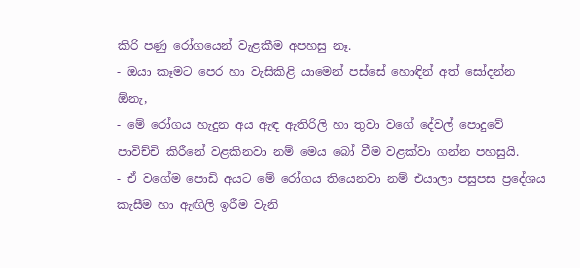කිරි පණු රෝගයෙන් වැළකීම අපහසු නෑ.
- ඔයා කෑමට පෙර හා වැසිකිළි යාමෙන් පස්සේ හොඳින් අත් සෝදන්න ඕනැ,
- මේ රෝගය හැදුන අය ඇඳ ඇතිරිලි හා තුවා වගේ දේවල් පොදුවේ පාවිච්චි කිරීනේ වළකිනවා නම් මෙය බෝ වීම වළක්වා ගන්න පහසුයි.
- ඒ වගේම පොඩි අයට මේ රෝගය තියෙනවා නම් එයාලා පසුපස ප්‍රදේශය කැසීම හා ඇඟිලි ඉරීම වැනි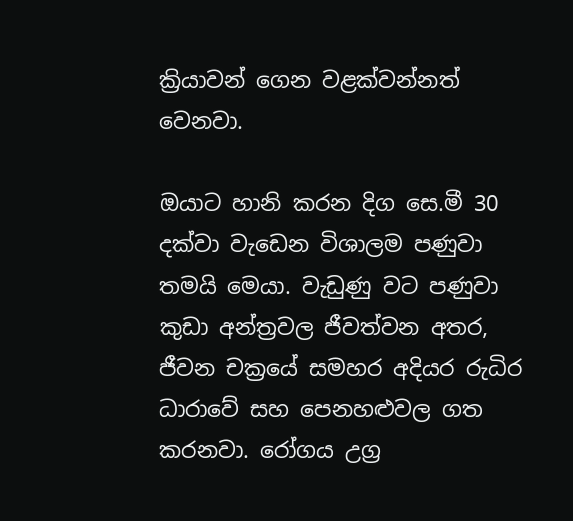ක්‍රියාවන් ගෙන වළක්වන්නත් වෙනවා.

ඔයාට හානි කරන දිග සෙ.මී 30 දක්වා වැඩෙන විශාලම පණුවා තමයි මෙයා. වැඩුණු වට පණුවා කුඩා අන්ත්‍රවල ජීවත්වන අතර, ජීවන චක්‍රයේ සමහර අදියර රුධිර ධාරාවේ සහ පෙනහළුවල ගත කරනවා. රෝගය උග්‍ර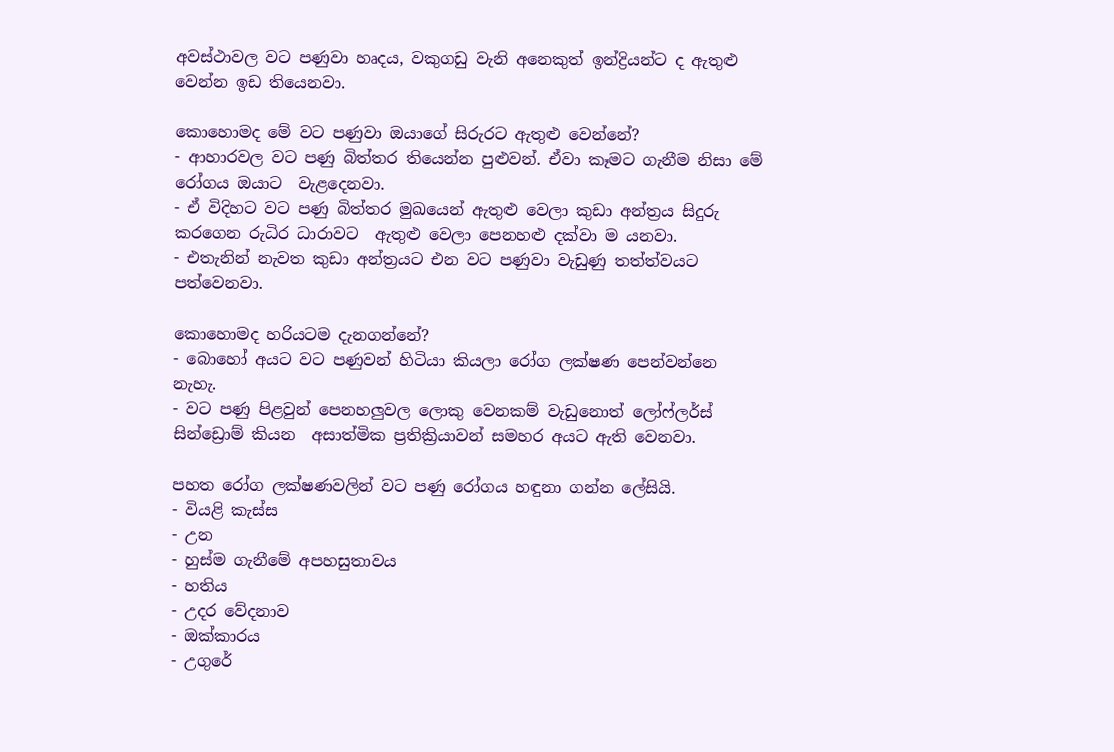අවස්ථාවල වට පණුවා හෘදය, වකුගඩු වැනි අනෙකුත් ඉන්ද්‍රියන්ට ද ඇතුළු වෙන්න ඉඩ තියෙනවා.

කොහොමද මේ වට පණුවා ඔයාගේ සිරුරට ඇතුළු වෙන්නේ?
- ආහාරවල වට පණු බිත්තර තියෙන්න පුළුවන්. ඒවා කෑමට ගැනීම නිසා මේ රෝගය ඔයාට  වැළදෙනවා.
- ඒ විදිහට වට පණු බිත්තර මුඛයෙන් ඇතුළු වෙලා කුඩා අන්ත්‍රය සිදුරු කරගෙන රුධිර ධාරාවට  ඇතුළු වෙලා පෙනහළු දක්වා ම යනවා.
- එතැනින් නැවත කුඩා අන්ත්‍රයට එන වට පණුවා වැඩුණු තත්ත්වයට පත්වෙනවා.

කොහොමද හරියටම දැනගන්නේ?
- බොහෝ අයට වට පණුවන් හිටියා කියලා රෝග ලක්ෂණ පෙන්වන්නෙ නැහැ.
- වට පණු පිළවුන් පෙනහලුවල ලොකු වෙනකම් වැඩුනොත් ලෝෆ්ලර්ස් සින්ඩ්‍රොම් කියන  අසාත්මික ප්‍රතික්‍රියාවන් සමහර අයට ඇති වෙනවා.

පහත රෝග ලක්ෂණවලින් වට පණු රෝගය හඳුනා ගන්න ලේසියි.
- වියළි කැස්ස
- උන
- හුස්ම ගැනීමේ අපහසුතාවය
- හතිය
- උදර වේදනාව
- ඔක්කාරය
- උගුරේ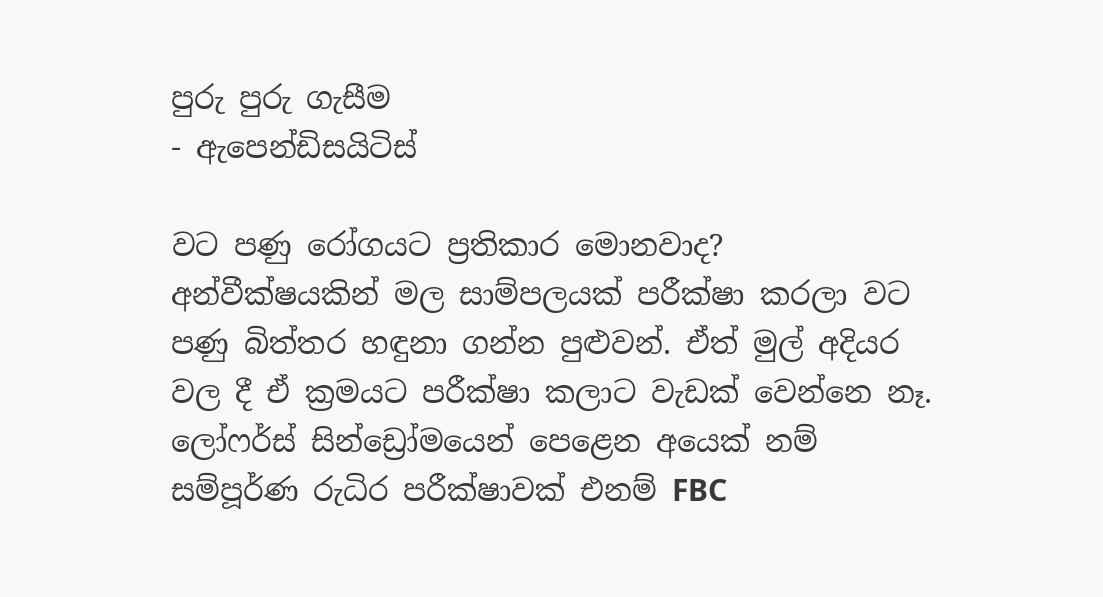පුරු පුරු ගැසීම
- ඇපෙන්ඩිසයිටිස්

වට පණු රෝගයට ප්‍රතිකාර මොනවාද?
අන්වීක්ෂයකින් මල සාම්පලයක් පරීක්ෂා කරලා වට පණු බිත්තර හඳුනා ගන්න පුළුවන්. ඒත් මුල් අදියර වල දී ඒ ක්‍රමයට පරීක්ෂා කලාට වැඩක් වෙන්නෙ නෑ.
ලෝෆර්ස් සින්ඩ්‍රෝමයෙන් පෙළෙන අයෙක් නම් සම්පූර්ණ රුධිර පරීක්ෂාවක් එනම් FBC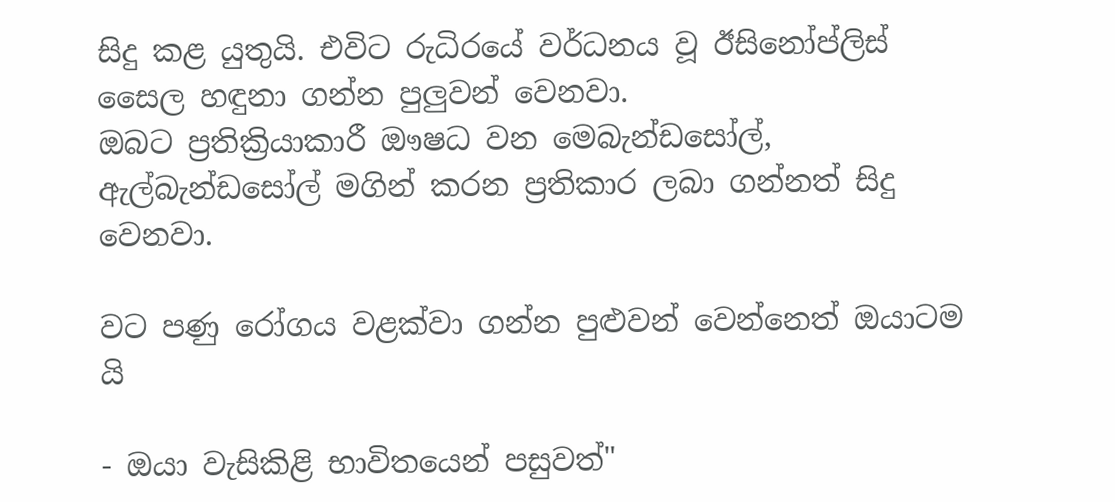සිදු කළ යුතුයි. එවිට රුධිරයේ වර්ධනය වූ ඊසිනෝප්ලිස් සෛල හඳුනා ගන්න පුලුවන් වෙනවා.
ඔබට ප්‍රතික්‍රියාකාරී ඖෂධ වන මෙබැන්ඩසෝල්, ඇල්බැන්ඩසෝල් මගින් කරන ප්‍රතිකාර ලබා ගන්නත් සිදු වෙනවා.

වට පණු රෝගය වළක්වා ගන්න පුළුවන් වෙන්නෙත් ඔයාටම යි

- ඔයා වැසිකිළි භාවිතයෙන් පසුවත්"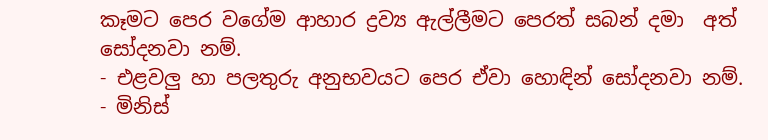කෑමට පෙර වගේම ආහාර ද්‍රව්‍ය ඇල්ලීමට පෙරත් සබන් දමා  අත් සෝදනවා නම්.
- එළවලු හා පලතුරු අනුභවයට පෙර ඒවා හොඳින් සෝදනවා නම්.
- මිනිස්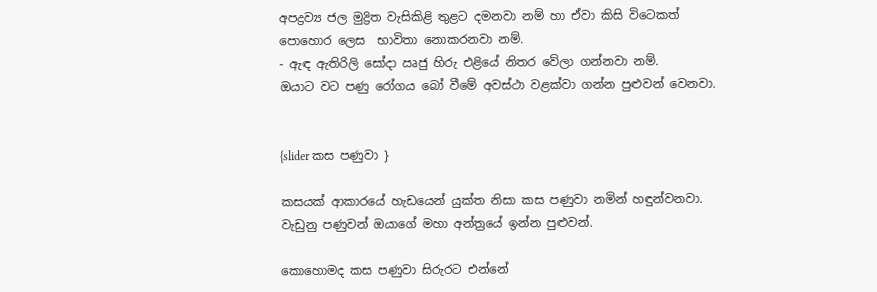අපද්‍රව්‍ය ජල මුද්‍රිත වැසිකිළි තුළට දමනවා නම් හා ඒවා කිසි විටෙකත් පොහොර ලෙස  භාවිතා නොකරනවා නම්.
- ඇඳ ඇතිරිලි සෝදා ඍජු හිරු එළියේ නිතර වේලා ගන්නවා නම්.
ඔයාට වට පණු රෝගය බෝ වීමේ අවස්ථා වළක්වා ගන්න පුළුවන් වෙනවා.


{slider කස පණුවා }

කසයක් ආකාරයේ හැඩයෙන් යුක්ත නිසා කස පණුවා නමින් හඳුන්වනවා. වැඩුනු පණුවන් ඔයාගේ මහා අන්ත්‍රයේ ඉන්න පුළුවන්.

කොහොමද කස පණුවා සිරුරට එන්නේ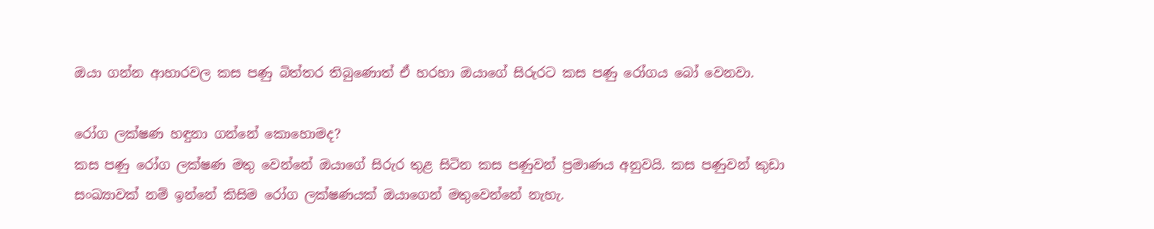ඔයා ගන්න ආහාරවල කස පණු බිත්තර තිබුණොත් ඒ හරහා ඔයාගේ සිරුරට කස පණු රෝගය බෝ වෙනවා.

රෝග ලක්ෂණ හඳුනා ගන්නේ කොහොමද?
කස පණු රෝග ලක්ෂණ මතු වෙන්නේ ඔයාගේ සිරුර තුළ සිටින කස පණුවන් ප්‍රමාණය අනුවයි. කස පණුවන් කුඩා සංඛ්‍යාවක් නම් ඉන්නේ කිසිම රෝග ලක්ෂණයක් ඔයාගෙන් මතුවෙන්නේ නැහැ.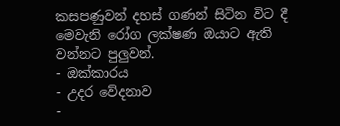කසපණුවන් දහස් ගණන් සිටින විට දී මෙවැනි රෝග ලක්ෂණ ඔයාට ඇති වන්නට පුලුවන්.
- ඔක්කාරය
- උදර වේදනාව
-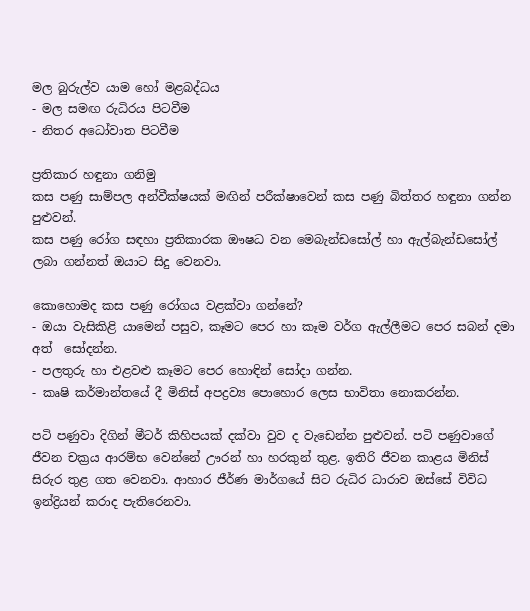මල බුරුල්ව යාම හෝ මළබද්ධය
- මල සමඟ රුධිරය පිටවීම
- නිතර අධෝවාත පිටවීම

ප්‍රතිකාර හඳුනා ගනිමු
කස පණු සාම්පල අන්වීක්ෂයක් මඟින් පරීක්ෂාවෙන් කස පණු බිත්තර හඳුනා ගන්න පුළුවන්.
කස පණු රෝග සඳහා ප්‍රතිකාරක ඖෂධ වන මෙබැන්ඩසෝල් හා ඇල්බැන්ඩසෝල් ලබා ගන්නත් ඔයාට සිදු වෙනවා.

කොහොමද කස පණු රෝගය වළක්වා ගන්නේ?
- ඔයා වැසිකිළි යාමෙන් පසුව, කෑමට පෙර හා කෑම වර්ග ඇල්ලීමට පෙර සබන් දමා අත්  සෝදන්න.
- පලතුරු හා එළවළු කෑමට පෙර හොඳින් සෝදා ගන්න.
- කෘෂි කර්මාන්තයේ දී මිනිස් අපද්‍රව්‍ය පොහොර ලෙස භාවිතා නොකරන්න.

පටි පණුවා දිගින් මීටර් කිහිපයක් දක්වා වුව ද වැඩෙන්න පුළුවන්. පටි පණුවාගේ ජීවන චක්‍රය ආරම්භ වෙන්නේ ඌරන් හා හරකුන් තුළ. ඉතිරි ජීවන කාළය මිනිස් සිරුර තුළ ගත වෙනවා. ආහාර ජීර්ණ මාර්ගයේ සිට රුධිර ධාරාව ඔස්සේ විවිධ ඉන්ද්‍රියන් කරාද පැතිරෙනවා.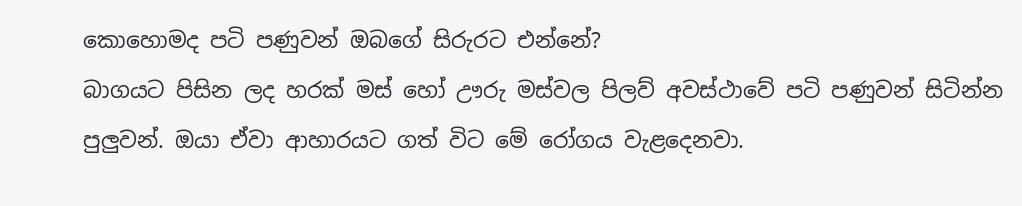කොහොමද පටි පණුවන් ඔබගේ සිරුරට එන්නේ?
බාගයට පිසින ලද හරක් මස් හෝ ඌරු මස්වල පිලව් අවස්ථාවේ පටි පණුවන් සිටින්න පුලුවන්. ඔයා ඒවා ආහාරයට ගත් විට මේ රෝගය වැළදෙනවා.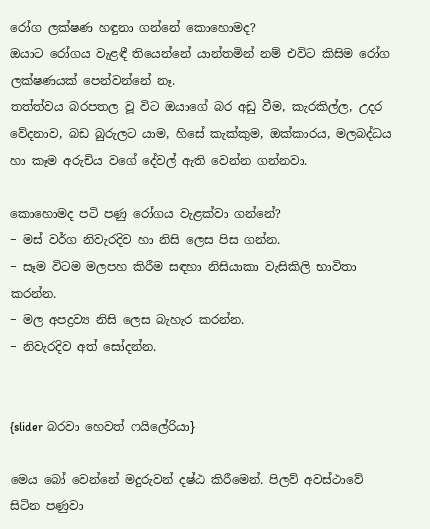රෝග ලක්ෂණ හඳුනා ගන්නේ කොහොමද?
ඔයාට රෝගය වැළඳී තියෙන්නේ යාන්තමින් නම් එවිට කිසිම රෝග ලක්ෂණයක් පෙන්වන්නේ නෑ.
තත්ත්වය බරපතල වූ විට ඔයාගේ බර අඩු වීම, කැරකිල්ල, උදර වේදනාව, බඩ බුරුලට යාම, හිසේ කැක්කුම, ඔක්කාරය, මලබද්ධය හා කෑම අරුචිය වගේ දේවල් ඇති වෙන්න ගන්නවා.

කොහොමද පටි පණු රෝගය වැළක්වා ගන්නේ?
− මස් වර්ග නිවැරදිව හා නිසි ලෙස පිස ගන්න.
− සෑම විටම මලපහ කිරීම සඳහා නිසියාකා වැසිකිලි භාවිතා කරන්න.
− මල අපද්‍රව්‍ය නිසි ලෙස බැහැර කරන්න.
− නිවැරදිව අත් සෝදන්න.


{slider බරවා හෙවත් ෆයිලේරියා}

මෙය බෝ වෙන්නේ මදුරුවන් දෂ්ඨ කිරීමෙන්. පිලව් අවස්ථාවේ සිටින පණුවා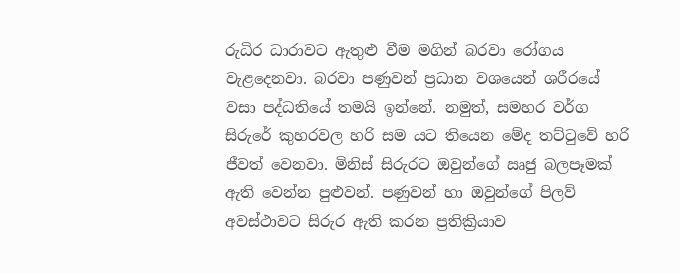රුධිර ධාරාවට ඇතුළු වීම මගින් බරවා රෝගය වැළදෙනවා. බරවා පණුවන් ප්‍රධාන වශයෙන් ශරීරයේ වසා පද්ධතියේ තමයි ඉන්නේ. නමුත්, සමහර වර්ග සිරුරේ කුහරවල හරි සම යට තියෙන මේද තට්ටුවේ හරි ජීවත් වෙනවා. මිනිස් සිරුරට ඔවුන්ගේ ඍජු බලපෑමක් ඇති වෙන්න පුළුවන්. පණුවන් හා ඔවුන්ගේ පිලව් අවස්ථාවට සිරුර ඇති කරන ප්‍රතික්‍රියාව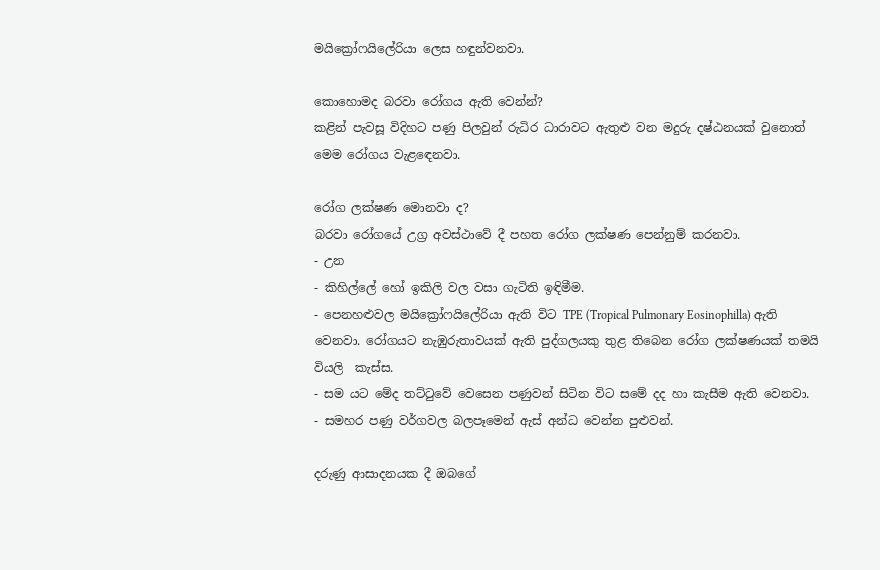මයික්‍රෝෆයිලේරියා ලෙස හඳුන්වනවා.

කොහොමද බරවා රෝගය ඇති වෙන්න්?
කළින් පැවසූ විදිහට පණු පිලවුන් රුධිර ධාරාවට ඇතුළු වන මදුරු දෂ්ඨනයක් වුනොත් මෙම රෝගය වැළඳෙනවා.

රෝග ලක්ෂණ මොනවා ද?
බරවා රෝගයේ උග්‍ර අවස්ථාවේ දී පහත රෝග ලක්ෂණ පෙන්නුම් කරනවා.
- උන
- කිහිල්ලේ හෝ ඉකිලි වල වසා ගැටිති ඉඳිමීම.
- පෙනහළුවල මයික්‍රෝෆයිලේරියා ඇති විට TPE (Tropical Pulmonary Eosinophilla) ඇති  වෙනවා. රෝගයට නැඹුරුතාවයක් ඇති පුද්ගලයකු තුළ තිබෙන රෝග ලක්ෂණයක් තමයි  වියලි  කැස්ස.
- සම යට මේද තට්ටුවේ වෙසෙන පණුවන් සිටින විට සමේ දද හා කැසීම ඇති වෙනවා.
- සමහර පණු වර්ගවල බලපෑමෙන් ඇස් අන්ධ වෙන්න පුළුවන්.

දරුණු ආසාදනයක දී ඔබගේ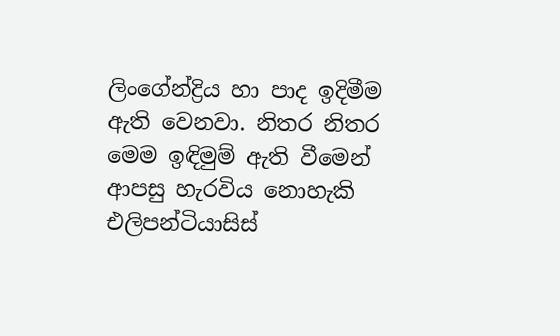ලිංගේන්ද්‍රිය හා පාද ඉදිමීම ඇති වෙනවා. නිතර නිතර මෙම ඉඳිමුම් ඇති වීමෙන් ආපසු හැරවිය නොහැකි එලිපන්ටියාසිස්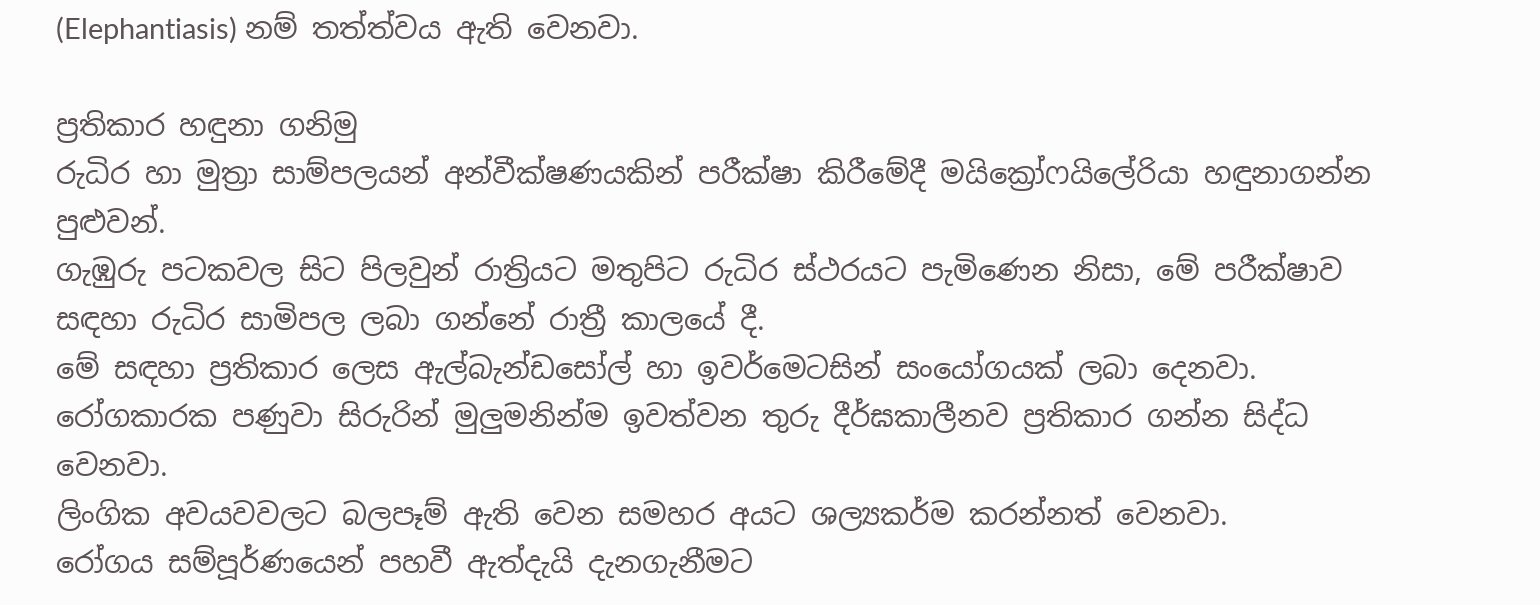(Elephantiasis) නම් තත්ත්වය ඇති වෙනවා.

ප්‍රතිකාර හඳුනා ගනිමු
රුධිර හා මුත්‍රා සාම්පලයන් අන්වීක්ෂණයකින් පරීක්ෂා කිරීමේදී මයික්‍රෝෆයිලේරියා හඳුනාගන්න පුළුවන්.
ගැඹුරු පටකවල සිට පිලවුන් රාත්‍රියට මතුපිට රුධිර ස්ථරයට පැමිණෙන නිසා, මේ පරීක්ෂාව සඳහා රුධිර සාමිපල ලබා ගන්නේ රාත්‍රී කාලයේ දී.
මේ සඳහා ප්‍රතිකාර ලෙස ඇල්බැන්ඩසෝල් හා ඉවර්මෙටසින් සංයෝගයක් ලබා දෙනවා. රෝගකාරක පණුවා සිරුරින් මුලුමනින්ම ඉවත්වන තුරු දීර්ඝකාලීනව ප්‍රතිකාර ගන්න සිද්ධ වෙනවා.
ලිංගික අවයවවලට බලපෑම් ඇති වෙන සමහර අයට ශල්‍යකර්ම කරන්නත් වෙනවා.
රෝගය සම්පූර්ණයෙන් පහවී ඇත්දැයි දැනගැනීමට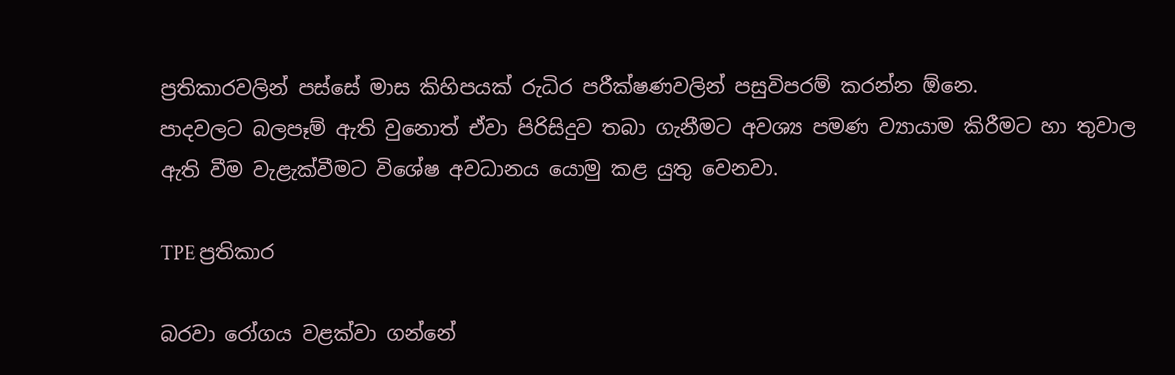ප්‍රතිකාරවලින් පස්සේ මාස කිහිපයක් රුධිර පරීක්ෂණවලින් පසුවිපරම් කරන්න ඕනෙ.
පාදවලට බලපෑම් ඇති වුනොත් ඒවා පිරිසිදුව තබා ගැනීමට අවශ්‍ය පමණ ව්‍යායාම කිරීමට හා තුවාල ඇති වීම වැළැක්වීමට විශේෂ අවධානය යොමු කළ යුතු වෙනවා.

TPE ප්‍රතිකාර

බරවා රෝගය වළක්වා ගන්නේ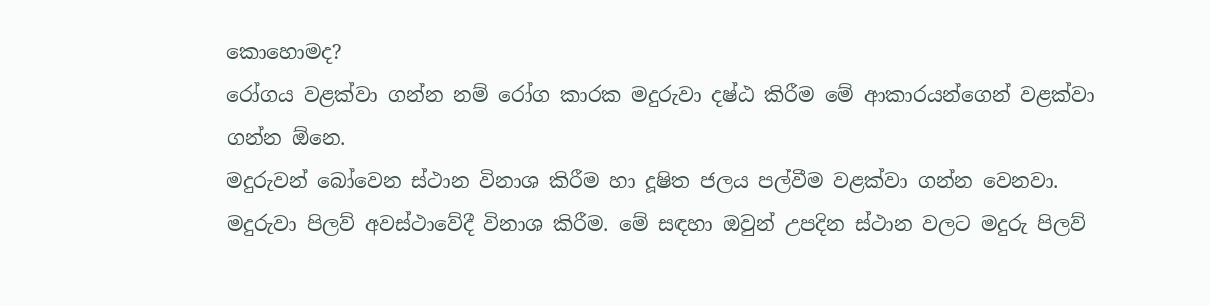කොහොමද?
රෝගය වළක්වා ගන්න නම් රෝග කාරක මදුරුවා දෂ්ඨ කිරීම මේ ආකාරයන්ගෙන් වළක්වා ගන්න ඕනෙ.
මදුරුවන් බෝවෙන ස්ථාන විනාශ කිරීම හා දූෂිත ජලය පල්වීම වළක්වා ගන්න වෙනවා.
මදුරුවා පිලව් අවස්ථාවේදී විනාශ කිරීම. මේ සඳහා ඔවුන් උපදින ස්ථාන වලට මදුරු පිලව්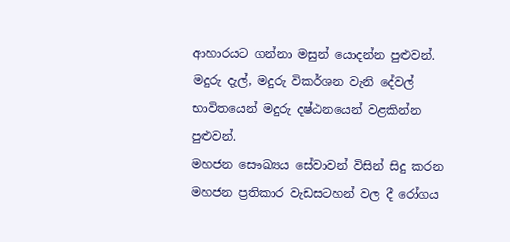ආහාරයට ගන්නා මසුන් යොදන්න පුළුවන්.
මදුරු දැල්, මදුරු විකර්ශන වැනි දේවල් භාවිතයෙන් මදුරු දෂ්ඨනයෙන් වළකින්න පුළුවන්.
මහජන සෞඛ්‍යය සේවාවන් විසින් සිදු කරන මහජන ප්‍රතිකාර වැඩසටහන් වල දී රෝගය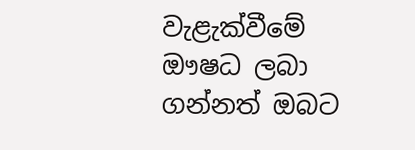වැළැක්වීමේ ඖෂධ ලබා ගන්නත් ඔබට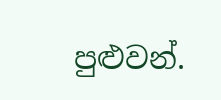පුළුවන්.